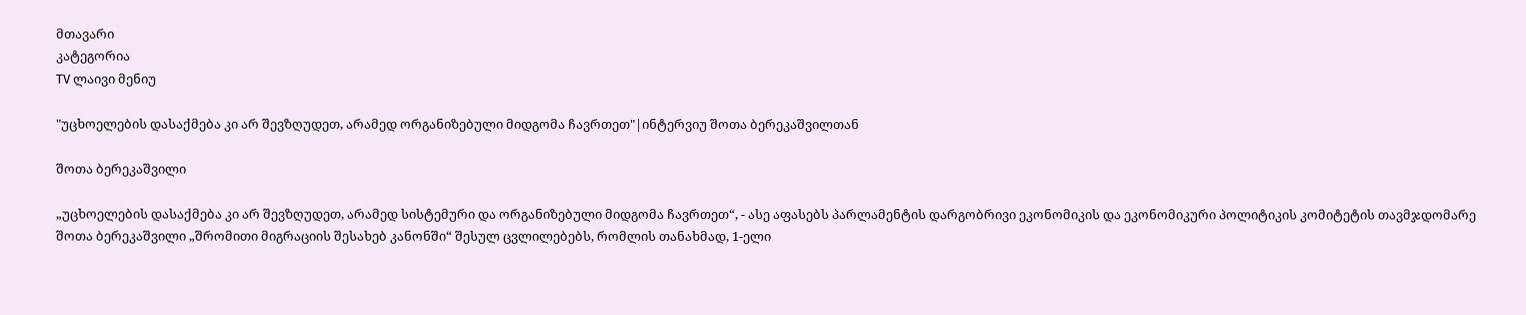მთავარი
კატეგორია
TV ლაივი მენიუ

"უცხოელების დასაქმება კი არ შევზღუდეთ, არამედ ორგანიზებული მიდგომა ჩავრთეთ"|ინტერვიუ შოთა ბერეკაშვილთან

შოთა ბერეკაშვილი

„უცხოელების დასაქმება კი არ შევზღუდეთ, არამედ სისტემური და ორგანიზებული მიდგომა ჩავრთეთ“, - ასე აფასებს პარლამენტის დარგობრივი ეკონომიკის და ეკონომიკური პოლიტიკის კომიტეტის თავმჯდომარე შოთა ბერეკაშვილი „შრომითი მიგრაციის შესახებ კანონში“ შესულ ცვლილებებს, რომლის თანახმად, 1-ელი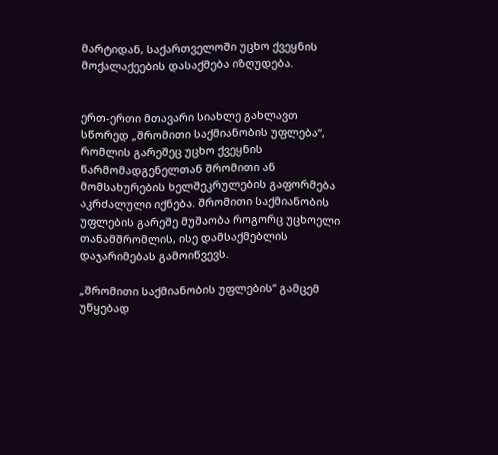მარტიდან, საქართველოში უცხო ქვეყნის მოქალაქეების დასაქმება იზღუდება.


ერთ-ერთი მთავარი სიახლე გახლავთ სწორედ „შრომითი საქმიანობის უფლება“, რომლის გარეშეც უცხო ქვეყნის წარმომადგენელთან შრომითი ან მომსახურების ხელშეკრულების გაფორმება აკრძალული იქნება. შრომითი საქმიანობის უფლების გარეშე მუშაობა როგორც უცხოელი თანამშრომლის, ისე დამსაქმებლის დაჯარიმებას გამოიწვევს.

„შრომითი საქმიანობის უფლების“ გამცემ უწყებად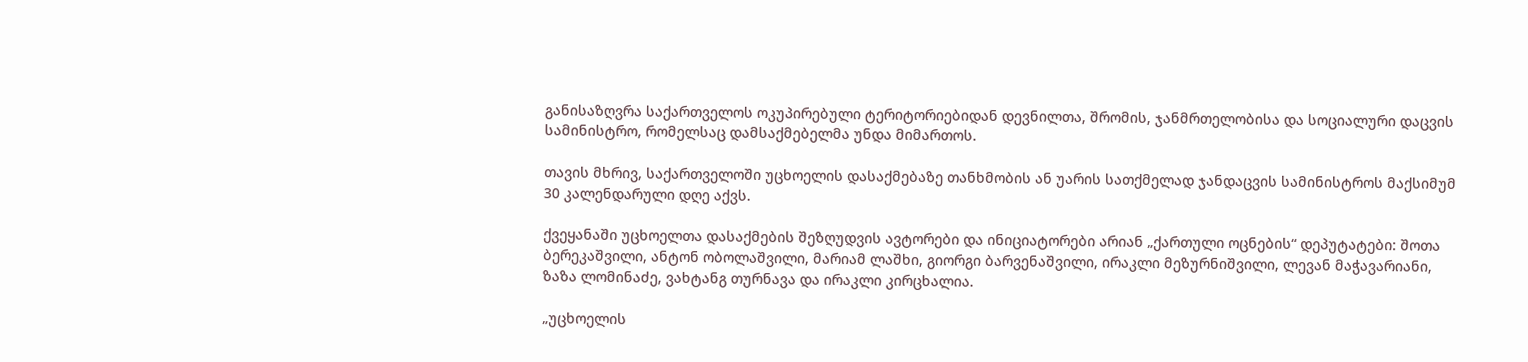განისაზღვრა საქართველოს ოკუპირებული ტერიტორიებიდან დევნილთა, შრომის, ჯანმრთელობისა და სოციალური დაცვის სამინისტრო, რომელსაც დამსაქმებელმა უნდა მიმართოს.

თავის მხრივ, საქართველოში უცხოელის დასაქმებაზე თანხმობის ან უარის სათქმელად ჯანდაცვის სამინისტროს მაქსიმუმ 30 კალენდარული დღე აქვს.

ქვეყანაში უცხოელთა დასაქმების შეზღუდვის ავტორები და ინიციატორები არიან „ქართული ოცნების“ დეპუტატები: შოთა ბერეკაშვილი, ანტონ ობოლაშვილი, მარიამ ლაშხი, გიორგი ბარვენაშვილი, ირაკლი მეზურნიშვილი, ლევან მაჭავარიანი, ზაზა ლომინაძე, ვახტანგ თურნავა და ირაკლი კირცხალია.

„უცხოელის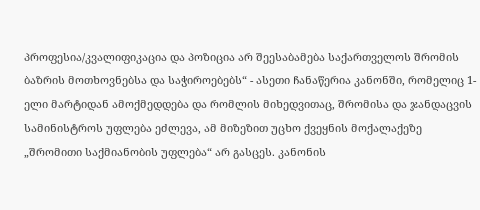პროფესია/კვალიფიკაცია და პოზიცია არ შეესაბამება საქართველოს შრომის ბაზრის მოთხოვნებსა და საჭიროებებს“ - ასეთი ჩანაწერია კანონში, რომელიც 1-ელი მარტიდან ამოქმედდება და რომლის მიხედვითაც, შრომისა და ჯანდაცვის სამინისტროს უფლება ეძლევა, ამ მიზეზით უცხო ქვეყნის მოქალაქეზე „შრომითი საქმიანობის უფლება“ არ გასცეს. კანონის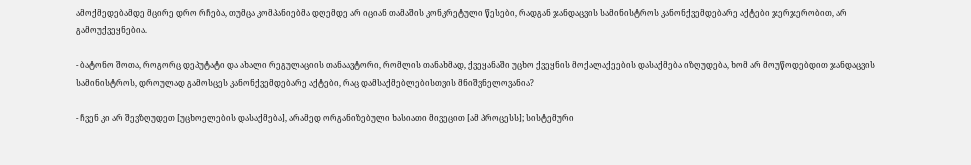ამოქმედებამდე მცირე დრო რჩება, თუმცა კომპანიებმა დღემდე არ იციან თამაშის კონკრეტული წესები, რადგან ჯანდაცვის სამინისტროს კანონქვემდებარე აქტები ჯერჯერობით, არ გამოუქვეყნებია.

- ბატონო შოთა, როგორც დეპუტატი და ახალი რეგულაციის თანაავტორი, რომლის თანახმად, ქვეყანაში უცხო ქვეყნის მოქალაქეების დასაქმება იზღუდება, ხომ არ მოუწოდებდით ჯანდაცვის სამინისტროს, დროულად გამოსცეს კანონქვემდებარე აქტები, რაც დამსაქმებლებისთვის მნიშვნელოვანია?

- ჩვენ კი არ შევზღუდეთ [უცხოელების დასაქმება], არამედ ორგანიზებული ხასიათი მივეცით [ამ პროცესს]; სისტემური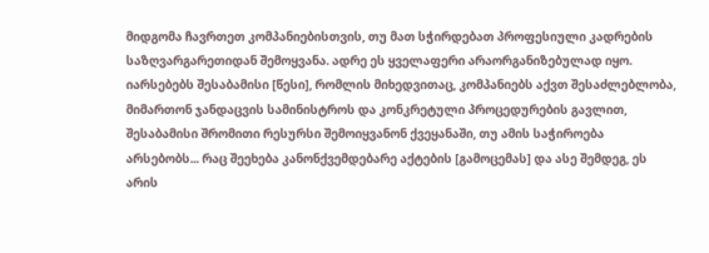მიდგომა ჩავრთეთ კომპანიებისთვის, თუ მათ სჭირდებათ პროფესიული კადრების საზღვარგარეთიდან შემოყვანა. ადრე ეს ყველაფერი არაორგანიზებულად იყო. იარსებებს შესაბამისი [წესი], რომლის მიხედვითაც, კომპანიებს აქვთ შესაძლებლობა, მიმართონ ჯანდაცვის სამინისტროს და კონკრეტული პროცედურების გავლით, შესაბამისი შრომითი რესურსი შემოიყვანონ ქვეყანაში, თუ ამის საჭიროება არსებობს... რაც შეეხება კანონქვემდებარე აქტების [გამოცემას] და ასე შემდეგ, ეს არის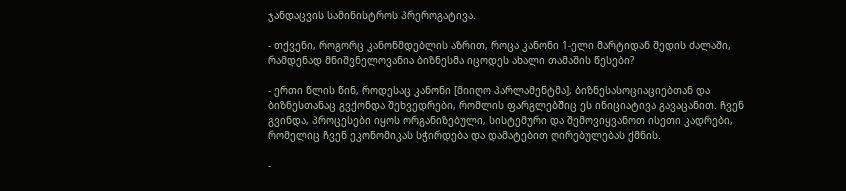ჯანდაცვის სამინისტროს პრეროგატივა.

- თქვენი, როგორც კანონმდებლის აზრით, როცა კანონი 1-ელი მარტიდან შედის ძალაში, რამდენად მნიშვნელოვანია ბიზნესმა იცოდეს ახალი თამაშის წესები?

- ერთი წლის წინ, როდესაც კანონი [მიიღო პარლამენტმა], ბიზნესასოციაციებთან და ბიზნესთანაც გვქონდა შეხვედრები, რომლის ფარგლებშიც ეს ინიციატივა გავაცანით. ჩვენ გვინდა, პროცესები იყოს ორგანიზებული, სისტემური და შემოვიყვანოთ ისეთი კადრები, რომელიც ჩვენ ეკონომიკას სჭირდება და დამატებით ღირებულებას ქმნის.

-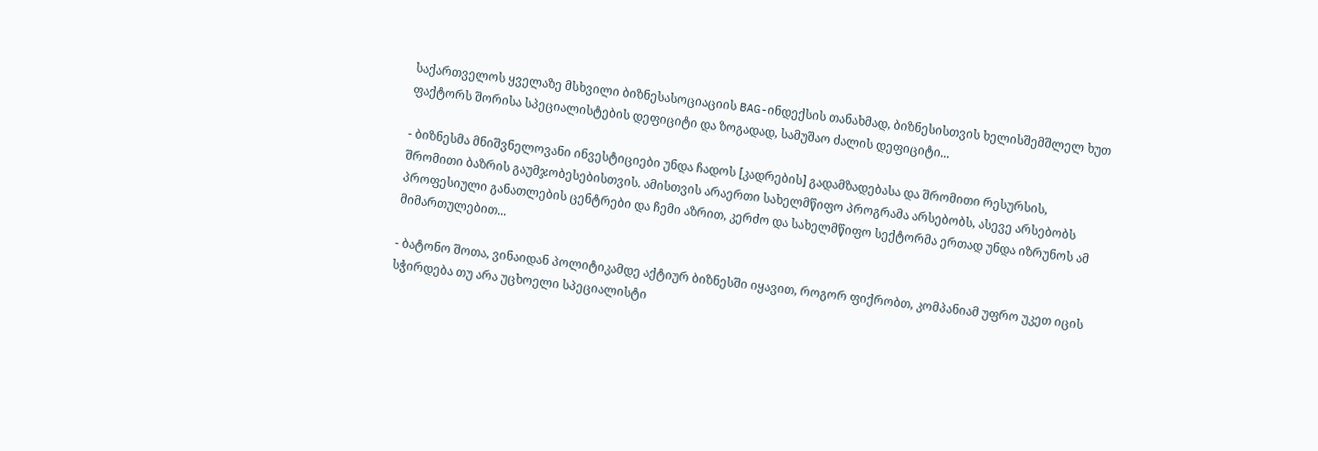საქართველოს ყველაზე მსხვილი ბიზნესასოციაციის BAG-ინდექსის თანახმად, ბიზნესისთვის ხელისშემშლელ ხუთ ფაქტორს შორისა სპეციალისტების დეფიციტი და ზოგადად, სამუშაო ძალის დეფიციტი...

- ბიზნესმა მნიშვნელოვანი ინვესტიციები უნდა ჩადოს [კადრების] გადამზადებასა და შრომითი რესურსის, შრომითი ბაზრის გაუმჯობესებისთვის. ამისთვის არაერთი სახელმწიფო პროგრამა არსებობს, ასევე არსებობს პროფესიული განათლების ცენტრები და ჩემი აზრით, კერძო და სახელმწიფო სექტორმა ერთად უნდა იზრუნოს ამ მიმართულებით...

- ბატონო შოთა, ვინაიდან პოლიტიკამდე აქტიურ ბიზნესში იყავით, როგორ ფიქრობთ, კომპანიამ უფრო უკეთ იცის სჭირდება თუ არა უცხოელი სპეციალისტი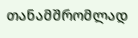თანამშრომლად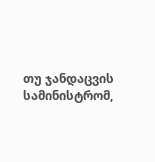თუ ჯანდაცვის სამინისტრომ,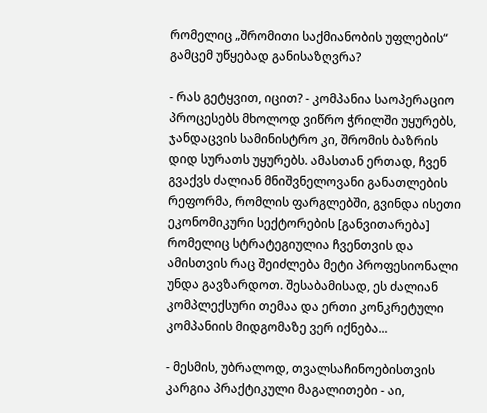რომელიც „შრომითი საქმიანობის უფლების“ გამცემ უწყებად განისაზღვრა?

- რას გეტყვით, იცით? - კომპანია საოპერაციო პროცესებს მხოლოდ ვიწრო ჭრილში უყურებს, ჯანდაცვის სამინისტრო კი, შრომის ბაზრის დიდ სურათს უყურებს. ამასთან ერთად, ჩვენ გვაქვს ძალიან მნიშვნელოვანი განათლების რეფორმა, რომლის ფარგლებში, გვინდა ისეთი ეკონომიკური სექტორების [განვითარება] რომელიც სტრატეგიულია ჩვენთვის და ამისთვის რაც შეიძლება მეტი პროფესიონალი უნდა გავზარდოთ. შესაბამისად, ეს ძალიან კომპლექსური თემაა და ერთი კონკრეტული კომპანიის მიდგომაზე ვერ იქნება...

- მესმის, უბრალოდ, თვალსაჩინოებისთვის კარგია პრაქტიკული მაგალითები - აი,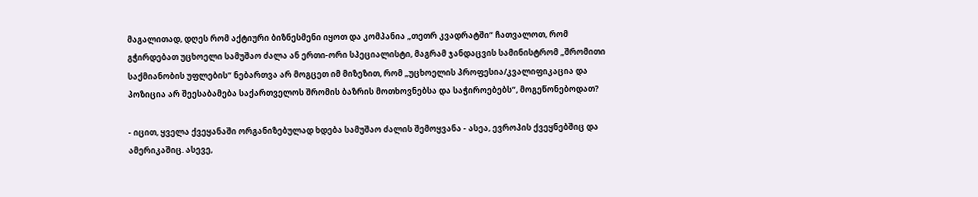მაგალითად, დღეს რომ აქტიური ბიზნესმენი იყოთ და კომპანია „თეთრ კვადრატში“ ჩათვალოთ, რომ გჭირდებათ უცხოელი სამუშაო ძალა ან ერთი-ორი სპეციალისტი, მაგრამ ჯანდაცვის სამინისტრომ „შრომითი საქმიანობის უფლების“ ნებართვა არ მოგცეთ იმ მიზეზით, რომ „უცხოელის პროფესია/კვალიფიკაცია და პოზიცია არ შეესაბამება საქართველოს შრომის ბაზრის მოთხოვნებსა და საჭიროებებს“, მოგეწონებოდათ?

- იცით, ყველა ქვეყანაში ორგანიზებულად ხდება სამუშაო ძალის შემოყვანა - ასეა, ევროპის ქვეყნებშიც და ამერიკაშიც. ასევე,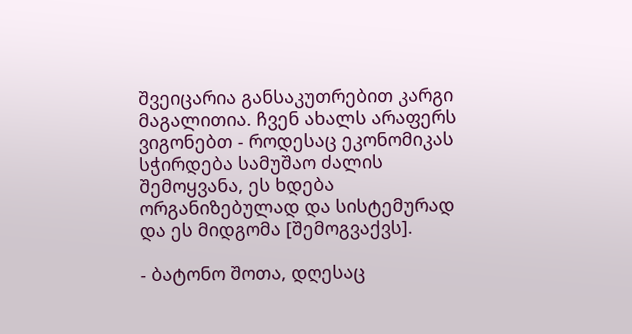შვეიცარია განსაკუთრებით კარგი მაგალითია. ჩვენ ახალს არაფერს ვიგონებთ - როდესაც ეკონომიკას სჭირდება სამუშაო ძალის შემოყვანა, ეს ხდება ორგანიზებულად და სისტემურად და ეს მიდგომა [შემოგვაქვს].

- ბატონო შოთა, დღესაც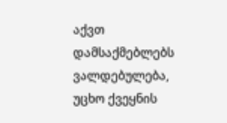აქვთ დამსაქმებლებს ვალდებულება, უცხო ქვეყნის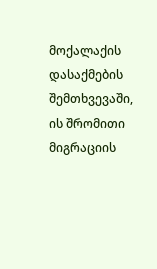მოქალაქის დასაქმების შემთხვევაში, ის შრომითი მიგრაციის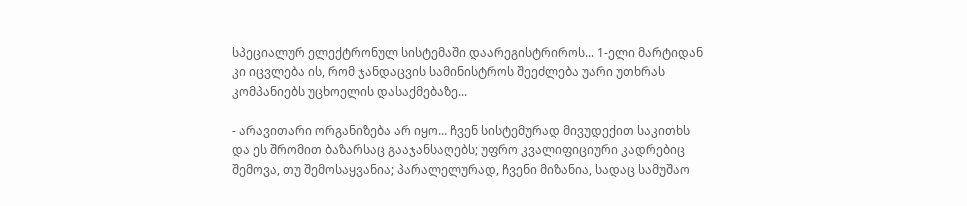სპეციალურ ელექტრონულ სისტემაში დაარეგისტრიროს... 1-ელი მარტიდან კი იცვლება ის, რომ ჯანდაცვის სამინისტროს შეეძლება უარი უთხრას კომპანიებს უცხოელის დასაქმებაზე...

- არავითარი ორგანიზება არ იყო... ჩვენ სისტემურად მივუდექით საკითხს და ეს შრომით ბაზარსაც გააჯანსაღებს; უფრო კვალიფიციური კადრებიც შემოვა, თუ შემოსაყვანია; პარალელურად, ჩვენი მიზანია, სადაც სამუშაო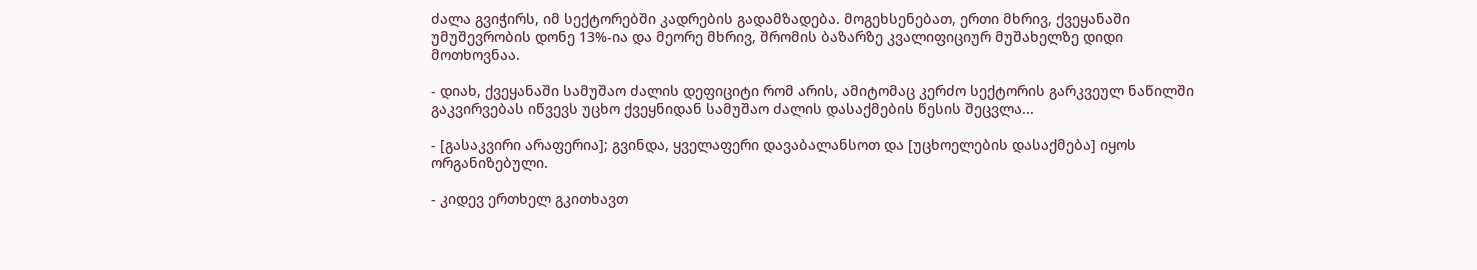ძალა გვიჭირს, იმ სექტორებში კადრების გადამზადება. მოგეხსენებათ, ერთი მხრივ, ქვეყანაში უმუშევრობის დონე 13%-ია და მეორე მხრივ, შრომის ბაზარზე კვალიფიციურ მუშახელზე დიდი მოთხოვნაა.

- დიახ, ქვეყანაში სამუშაო ძალის დეფიციტი რომ არის, ამიტომაც კერძო სექტორის გარკვეულ ნაწილში გაკვირვებას იწვევს უცხო ქვეყნიდან სამუშაო ძალის დასაქმების წესის შეცვლა...

- [გასაკვირი არაფერია]; გვინდა, ყველაფერი დავაბალანსოთ და [უცხოელების დასაქმება] იყოს ორგანიზებული.

- კიდევ ერთხელ გკითხავთ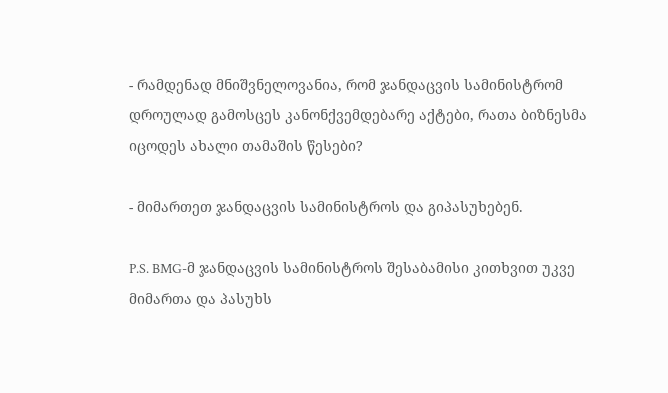- რამდენად მნიშვნელოვანია, რომ ჯანდაცვის სამინისტრომ დროულად გამოსცეს კანონქვემდებარე აქტები, რათა ბიზნესმა იცოდეს ახალი თამაშის წესები?

- მიმართეთ ჯანდაცვის სამინისტროს და გიპასუხებენ.

P.S. BMG-მ ჯანდაცვის სამინისტროს შესაბამისი კითხვით უკვე მიმართა და პასუხს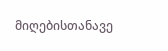მიღებისთანავე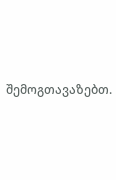შემოგთავაზებთ.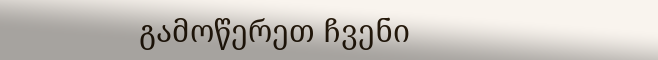გამოწერეთ ჩვენი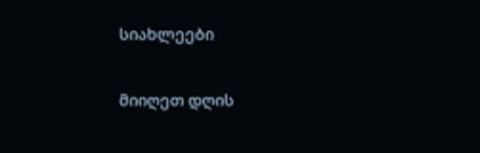სიახლეები

მიიღეთ დღის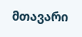მთავარი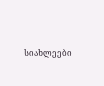სიახლეები